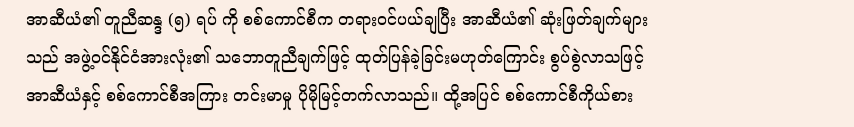အာဆီယံ၏ တူညီဆန္ဒ (၅) ရပ် ကို စစ်ကောင်စီက တရားဝင်ပယ်ချပြီး အာဆီယံ၏ ဆုံးဖြတ်ချက်များသည် အဖွဲ့ဝင်နိုင်ငံအားလုံး၏ သဘောတူညီချက်ဖြင့် ထုတ်ပြန်ခဲ့ခြင်းမဟုတ်ကြောင်း စွပ်စွဲလာသဖြင့် အာဆီယံနှင့် စစ်ကောင်စီအကြား တင်းမာမှု ပိုမိုမြင့်တက်လာသည်။ ထို့အပြင် စစ်ကောင်စီကိုယ်စား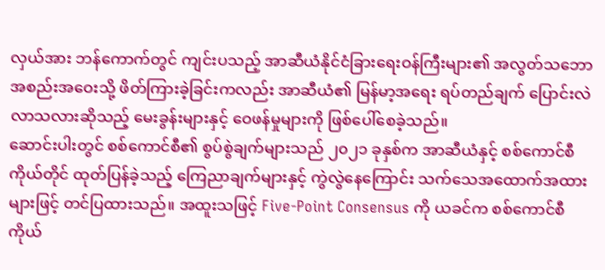လှယ်အား ဘန်ကောက်တွင် ကျင်းပသည့် အာဆီယံနိုင်ငံခြားရေးဝန်ကြီးများ၏ အလွတ်သဘောအစည်းအဝေးသို့ ဖိတ်ကြားခဲ့ခြင်းကလည်း အာဆီယံ၏ မြန်မာ့အရေး ရပ်တည်ချက် ပြောင်းလဲလာသလားဆိုသည့် မေးခွန်းများနှင့် ဝေဖန်မှုများကို ဖြစ်ပေါ်စေခဲ့သည်။
ဆောင်းပါးတွင် စစ်ကောင်စီ၏ စွပ်စွဲချက်များသည် ၂၀၂၁ ခုနှစ်က အာဆီယံနှင့် စစ်ကောင်စီကိုယ်တိုင် ထုတ်ပြန်ခဲ့သည့် ကြေညာချက်များနှင့် ကွဲလွဲနေကြောင်း သက်သေအထောက်အထားများဖြင့် တင်ပြထားသည်။ အထူးသဖြင့် Five-Point Consensus ကို ယခင်က စစ်ကောင်စီကိုယ်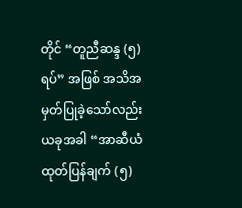တိုင် “တူညီဆန္ဒ (၅) ရပ်” အဖြစ် အသိအမှတ်ပြုခဲ့သော်လည်း ယခုအခါ “အာဆီယံထုတ်ပြန်ချက် (၅)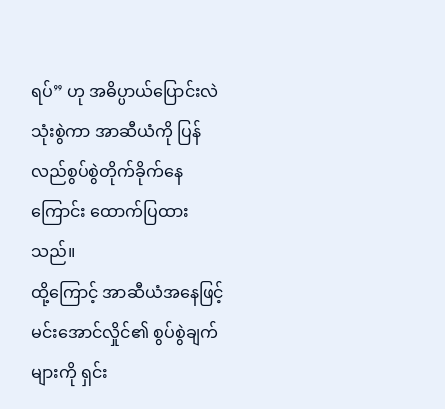ရပ်” ဟု အဓိပ္ပာယ်ပြောင်းလဲသုံးစွဲကာ အာဆီယံကို ပြန်လည်စွပ်စွဲတိုက်ခိုက်နေကြောင်း ထောက်ပြထားသည်။
ထို့ကြောင့် အာဆီယံအနေဖြင့် မင်းအောင်လှိုင်၏ စွပ်စွဲချက်များကို ရှင်း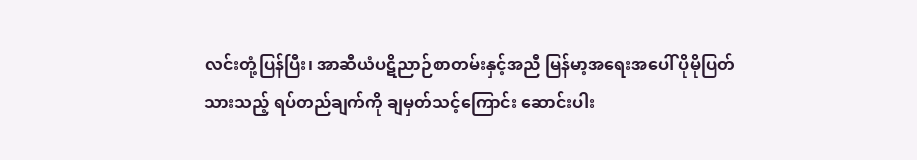လင်းတုံ့ပြန်ပြီး၊ အာဆီယံပဋိညာဉ်စာတမ်းနှင့်အညီ မြန်မာ့အရေးအပေါ် ပိုမိုပြတ်သားသည့် ရပ်တည်ချက်ကို ချမှတ်သင့်ကြောင်း ဆောင်းပါး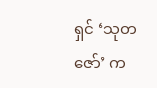ရှင် ‘သုတဇော်’ က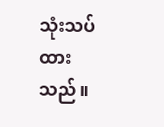သုံးသပ်ထားသည်။